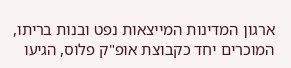ארגון המדינות המייצאות נפט ובנות בריתו, המוכרים יחד כקבוצת אופ"ק פלוס, הגיעו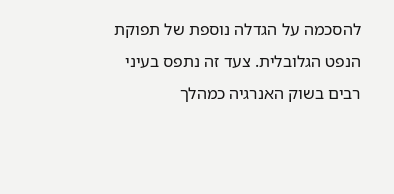להסכמה על הגדלה נוספת של תפוקת הנפט הגלובלית. צעד זה נתפס בעיני רבים בשוק האנרגיה כמהלך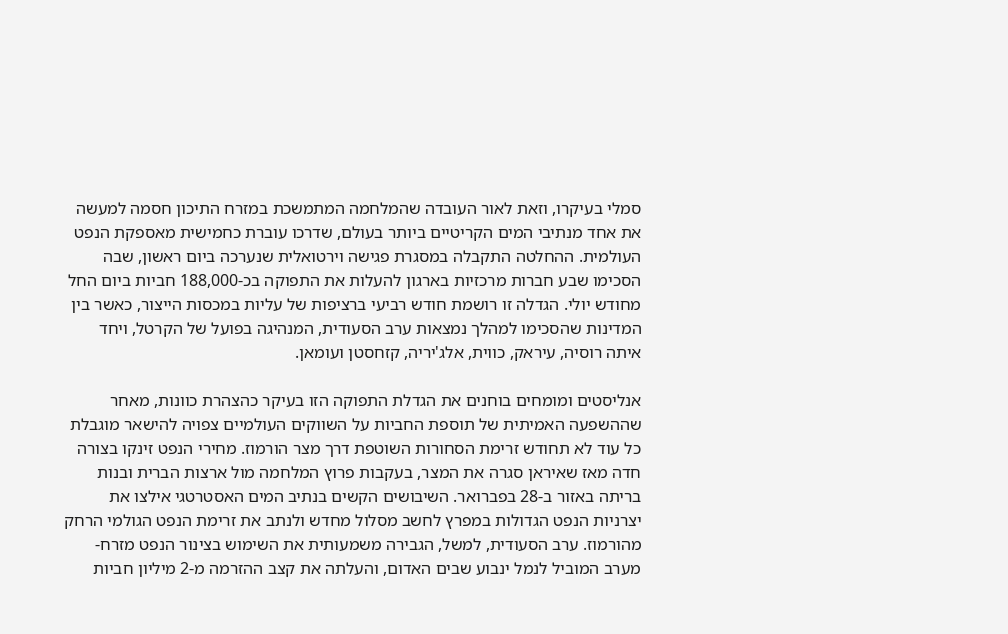סמלי בעיקרו, וזאת לאור העובדה שהמלחמה המתמשכת במזרח התיכון חסמה למעשה את אחד מנתיבי המים הקריטיים ביותר בעולם, שדרכו עוברת כחמישית מאספקת הנפט העולמית. ההחלטה התקבלה במסגרת פגישה וירטואלית שנערכה ביום ראשון, שבה הסכימו שבע חברות מרכזיות בארגון להעלות את התפוקה בכ-188,000 חביות ביום החל מחודש יולי. הגדלה זו רושמת חודש רביעי ברציפות של עליות במכסות הייצור, כאשר בין המדינות שהסכימו למהלך נמצאות ערב הסעודית, המנהיגה בפועל של הקרטל, ויחד איתה רוסיה, עיראק, כווית, אלג'יריה, קזחסטן ועומאן.

אנליסטים ומומחים בוחנים את הגדלת התפוקה הזו בעיקר כהצהרת כוונות, מאחר שההשפעה האמיתית של תוספת החביות על השווקים העולמיים צפויה להישאר מוגבלת כל עוד לא תחודש זרימת הסחורות השוטפת דרך מצר הורמוז. מחירי הנפט זינקו בצורה חדה מאז שאיראן סגרה את המצר, בעקבות פרוץ המלחמה מול ארצות הברית ובנות בריתה באזור ב-28 בפברואר. השיבושים הקשים בנתיב המים האסטרטגי אילצו את יצרניות הנפט הגדולות במפרץ לחשב מסלול מחדש ולנתב את זרימת הנפט הגולמי הרחק מהורמוז. ערב הסעודית, למשל, הגבירה משמעותית את השימוש בצינור הנפט מזרח-מערב המוביל לנמל ינבוע שבים האדום, והעלתה את קצב ההזרמה מ-2 מיליון חביות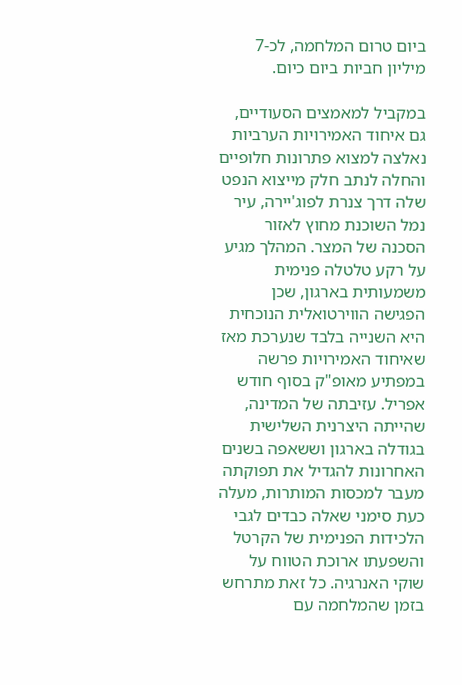ביום טרום המלחמה, לכ-7 מיליון חביות ביום כיום.

במקביל למאמצים הסעודיים, גם איחוד האמירויות הערביות נאלצה למצוא פתרונות חלופיים והחלה לנתב חלק מייצוא הנפט שלה דרך צנרת לפוג'יירה, עיר נמל השוכנת מחוץ לאזור הסכנה של המצר. המהלך מגיע על רקע טלטלה פנימית משמעותית בארגון, שכן הפגישה הווירטואלית הנוכחית היא השנייה בלבד שנערכת מאז שאיחוד האמירויות פרשה במפתיע מאופ"ק בסוף חודש אפריל. עזיבתה של המדינה, שהייתה היצרנית השלישית בגודלה בארגון וששאפה בשנים האחרונות להגדיל את תפוקתה מעבר למכסות המותרות, מעלה כעת סימני שאלה כבדים לגבי הלכידות הפנימית של הקרטל והשפעתו ארוכת הטווח על שוקי האנרגיה. כל זאת מתרחש בזמן שהמלחמה עם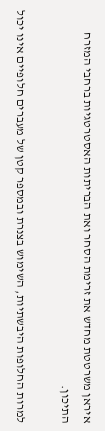איראן משרטטת מחדש את זרימת הסחר ואת הבריתות האסטרטגיות ברחבי המזרח התיכון.

למרות החלופות היבשתיות, השימוש בצנרת ובמספר קטן של מעברים חלופיים אינו יכול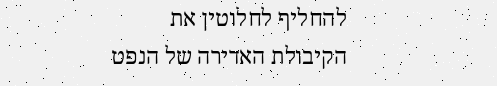להחליף לחלוטין את הקיבולת האדירה של הנפט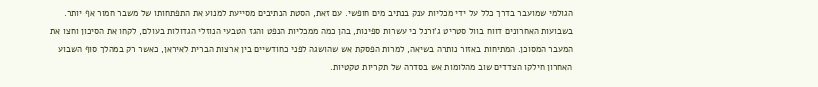הגולמי שמועבר בדרך כלל על ידי מכליות ענק בנתיב מים חופשי. עם זאת, הסטת הנתיבים מסייעת למנוע את התפתחותו של משבר חמור אף יותר. בשבועות האחרונים דווח בוול סטריט ג'ורנל כי עשרות ספינות, בהן כמה ממכליות הנפט והגז הטבעי הנוזלי הגדולות בעולם, לקחו את הסיכון וחצו את המעבר המסוכן. המתיחות באזור נותרה בשיאה, למרות הפסקת אש שהושגה לפני כחודשיים בין ארצות הברית לאיראן, כאשר רק במהלך סוף השבוע האחרון חילקו הצדדים שוב מהלומות אש בסדרה של תקריות טקטיות.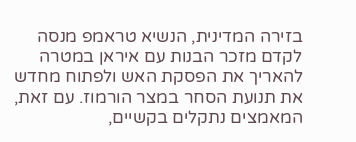בזירה המדינית, הנשיא טראמפ מנסה לקדם מזכר הבנות עם איראן במטרה להאריך את הפסקת האש ולפתוח מחדש את תנועת הסחר במצר הורמוז. עם זאת, המאמצים נתקלים בקשיים,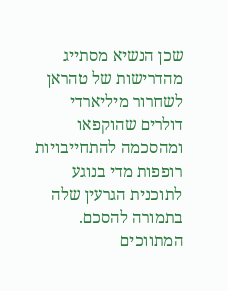שכן הנשיא מסתייג מהדרישות של טהראן לשחרור מיליארדי דולרים שהוקפאו ומהסכמה להתחייבויות רופפות מדי בנוגע לתוכנית הגרעין שלה בתמורה להסכם. המתווכים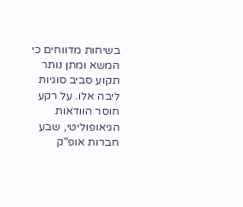בשיחות מדווחים כי המשא ומתן נותר תקוע סביב סוגיות ליבה אלו. על רקע חוסר הוודאות הגיאופוליטי, שבע חברות אופ"ק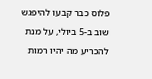פלוס כבר קבעו להיפגש שוב ב-5 ביולי, על מנת להכריע מה יהיו רמות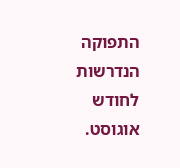התפוקה הנדרשות לחודש אוגוסט.